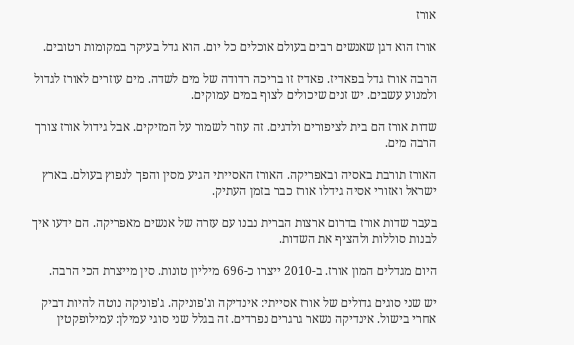אורז

אורז הוא דגן שאנשים רבים בעולם אוכלים כל יום. הוא גדל בעיקר במקומות רטובים.

הרבה אורז גדל בפאדיז. פאדיז זו בריכה רדודה של מים לשדה. מים עוזרים לאורז לגדול ולמנוע עשבים. יש זנים שיכולים לצוף במים עמוקים.

שדות אורז הם בית לציפורים ולדגים. זה עוזר לשמור על המזיקים. אבל גידול אורז צורך הרבה מים.

האורז תורבת באסיה ובאפריקה. האורז האסייתי הגיע מסין והפך לנפוץ בעולם. בארץ ישראל ואזורי אסיה גידלו אורז כבר בזמן העתיק.

בעבר שדות אורז בדרום ארצות הברית נבנו עם עזרה של אנשים מאפריקה. הם ידעו איך לבנות סוללות ולהציף את השדות.

היום מגדלים המון אורז. ב-2010 ייצרו כ-696 מיליון טונות. סין מייצרת הכי הרבה.

יש שני סוגים גדולים של אורז אסייתי: אינדיקה וג'פוניקה. ג'פוניקה נוטה להיות דביק אחרי בישול. אינדיקה נשאר גרגרים נפרדים. זה בגלל שני סוגי עמילן: עמילופקטין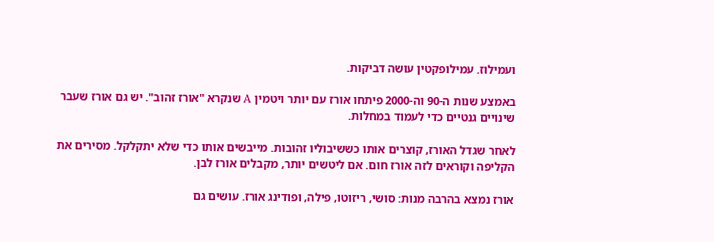ועמילוז. עמילופקטין עושה דביקות.

באמצע שנות ה-90 וה-2000 פיתחו אורז עם יותר ויטמין A שנקרא "אורז זהוב". יש גם אורז שעבר שינויים גנטיים כדי לעמוד במחלות.

לאחר שגדל האורז, קוצרים אותו כששיבוליו זהובות. מייבשים אותו כדי שלא יתקלקל. מסירים את הקליפה וקוראים לזה אורז חום. אם ליטשים יותר, מקבלים אורז לבן.

אורז נמצא בהרבה מנות: סושי, ריזוטו, פילה, ופודינג אורז. עושים גם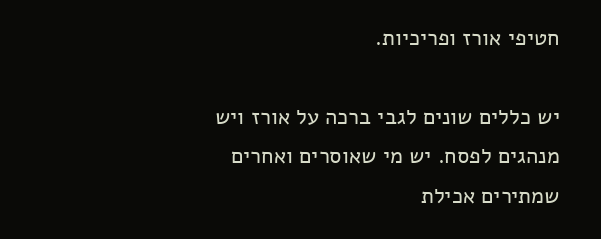חטיפי אורז ופריכיות.

יש כללים שונים לגבי ברכה על אורז ויש מנהגים לפסח. יש מי שאוסרים ואחרים שמתירים אכילת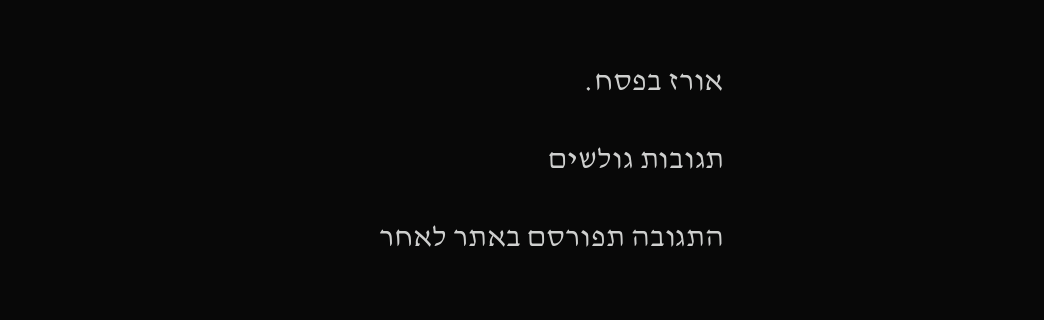אורז בפסח.

תגובות גולשים

התגובה תפורסם באתר לאחר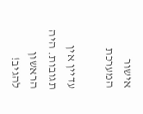אישור המערכת

עדיין אין תגובות. היה הראשון להגיב!